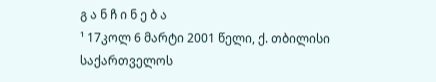გ ა ნ ჩ ი ნ ე ბ ა
¹ 17კოლ 6 მარტი 2001 წელი, ქ. თბილისი
საქართველოს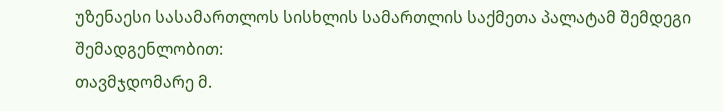უზენაესი სასამართლოს სისხლის სამართლის საქმეთა პალატამ შემდეგი შემადგენლობით:
თავმჯდომარე მ.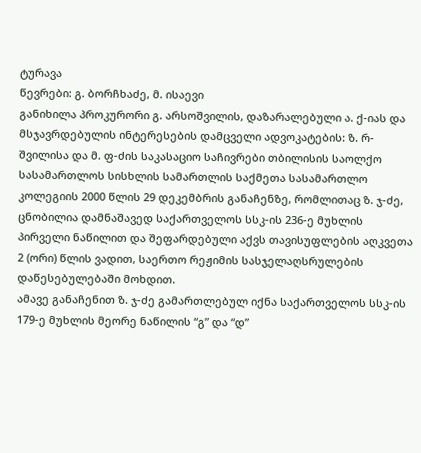ტურავა
წევრები: გ. ბორჩხაძე, მ. ისაევი
განიხილა პროკურორი გ. არსოშვილის, დაზარალებული ა. ქ-იას და მსჯავრდებულის ინტერესების დამცველი ადვოკატების: ზ. რ-შვილისა და მ. ფ-ძის საკასაციო საჩივრები თბილისის საოლქო სასამართლოს სისხლის სამართლის საქმეთა სასამართლო კოლეგიის 2000 წლის 29 დეკემბრის განაჩენზე, რომლითაც ზ. ჯ-ძე, ცნობილია დამნაშავედ საქართველოს სსკ-ის 236-ე მუხლის პირველი ნაწილით და შეფარდებული აქვს თავისუფლების აღკვეთა 2 (ორი) წლის ვადით, საერთო რეჟიმის სასჯელაღსრულების დაწესებულებაში მოხდით.
ამავე განაჩენით ზ. ჯ-ძე გამართლებულ იქნა საქართველოს სსკ-ის 179-ე მუხლის მეორე ნაწილის “გ” და “დ”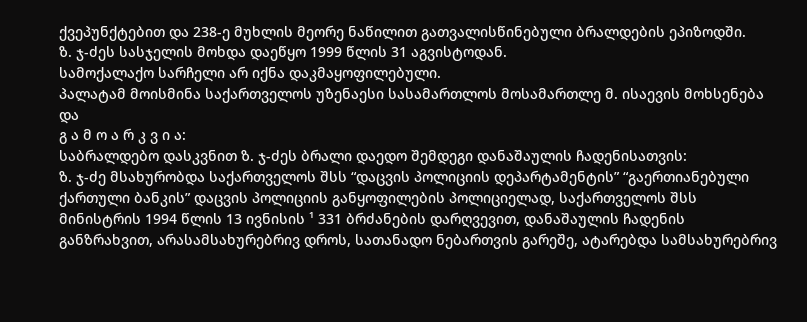ქვეპუნქტებით და 238-ე მუხლის მეორე ნაწილით გათვალისწინებული ბრალდების ეპიზოდში.
ზ. ჯ-ძეს სასჯელის მოხდა დაეწყო 1999 წლის 31 აგვისტოდან.
სამოქალაქო სარჩელი არ იქნა დაკმაყოფილებული.
პალატამ მოისმინა საქართველოს უზენაესი სასამართლოს მოსამართლე მ. ისაევის მოხსენება და
გ ა მ ო ა რ კ ვ ი ა:
საბრალდებო დასკვნით ზ. ჯ-ძეს ბრალი დაედო შემდეგი დანაშაულის ჩადენისათვის:
ზ. ჯ-ძე მსახურობდა საქართველოს შსს “დაცვის პოლიციის დეპარტამენტის” “გაერთიანებული ქართული ბანკის” დაცვის პოლიციის განყოფილების პოლიციელად, საქართველოს შსს მინისტრის 1994 წლის 13 ივნისის ¹ 331 ბრძანების დარღვევით, დანაშაულის ჩადენის განზრახვით, არასამსახურებრივ დროს, სათანადო ნებართვის გარეშე, ატარებდა სამსახურებრივ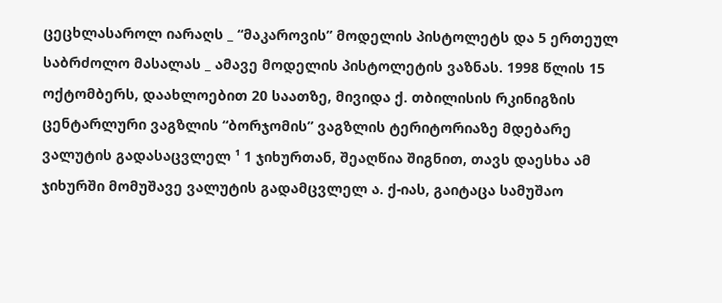ცეცხლასაროლ იარაღს _ “მაკაროვის” მოდელის პისტოლეტს და 5 ერთეულ საბრძოლო მასალას _ ამავე მოდელის პისტოლეტის ვაზნას. 1998 წლის 15 ოქტომბერს, დაახლოებით 20 საათზე, მივიდა ქ. თბილისის რკინიგზის ცენტარლური ვაგზლის “ბორჯომის” ვაგზლის ტერიტორიაზე მდებარე ვალუტის გადასაცვლელ ¹ 1 ჯიხურთან, შეაღწია შიგნით, თავს დაესხა ამ ჯიხურში მომუშავე ვალუტის გადამცვლელ ა. ქ-იას, გაიტაცა სამუშაო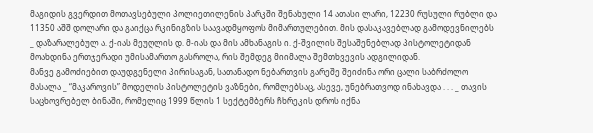მაგიდის გვერდით მოთავსებული პოლიეთილენის პარკში შენახული 14 ათასი ლარი, 12230 რუსული რუბლი და 11350 აშშ დოლარი და გაიქცა რკინიგზის საავადმყოფოს მიმართულებით. მის დასაკავებლად გამოდევნილებს _ დაზარალებულ ა. ქ-იას მეუღლის დ. მ-იას და მის ამხანაგის ი. ქ-შვილის შესაშენებლად პისტოლეტიდან მოახდინა ერთჯერადი უმისამართო გასროლა, რის შემდეგ მიიმალა შემთხვევის ადგილიდან.
მანვე გამოძიებით დაუდგენელი პირისაგან, სათანადო ნებართვის გარეშე შეიძინა ორი ცალი საბრძოლო მასალა _ “მაკაროვის” მოდელის პისტოლეტის ვაზნები, რომლებსაც, ასევე, უნებრათვოდ ინახავდა . . . _ თავის საცხოვრებელ ბინაში, რომელიც 1999 წლის 1 სექტემბერს ჩხრეკის დროს იქნა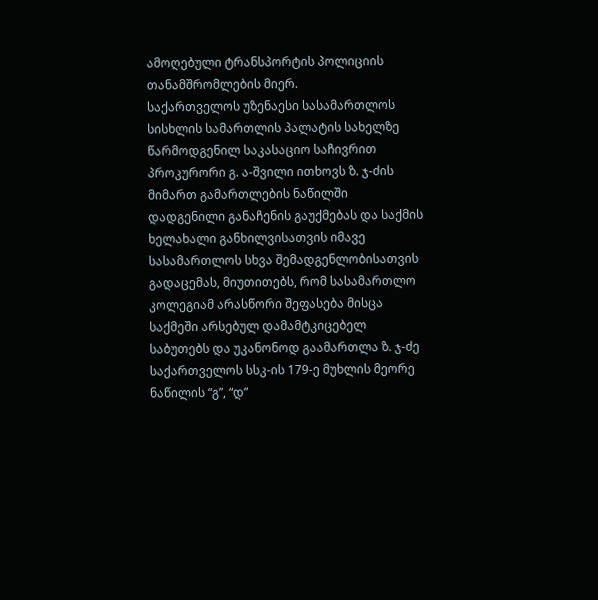ამოღებული ტრანსპორტის პოლიციის თანამშრომლების მიერ.
საქართველოს უზენაესი სასამართლოს სისხლის სამართლის პალატის სახელზე წარმოდგენილ საკასაციო საჩივრით პროკურორი გ. ა-შვილი ითხოვს ზ. ჯ-ძის მიმართ გამართლების ნაწილში დადგენილი განაჩენის გაუქმებას და საქმის ხელახალი განხილვისათვის იმავე სასამართლოს სხვა შემადგენლობისათვის გადაცემას, მიუთითებს, რომ სასამართლო კოლეგიამ არასწორი შეფასება მისცა საქმეში არსებულ დამამტკიცებელ საბუთებს და უკანონოდ გაამართლა ზ. ჯ-ძე საქართველოს სსკ-ის 179-ე მუხლის მეორე ნაწილის “გ”, “დ”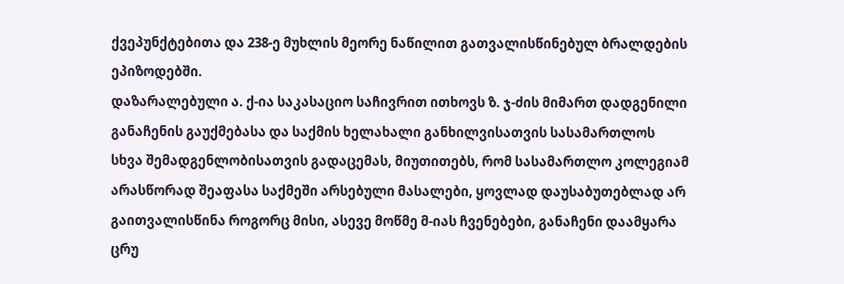ქვეპუნქტებითა და 238-ე მუხლის მეორე ნაწილით გათვალისწინებულ ბრალდების ეპიზოდებში.
დაზარალებული ა. ქ-ია საკასაციო საჩივრით ითხოვს ზ. ჯ-ძის მიმართ დადგენილი განაჩენის გაუქმებასა და საქმის ხელახალი განხილვისათვის სასამართლოს სხვა შემადგენლობისათვის გადაცემას, მიუთითებს, რომ სასამართლო კოლეგიამ არასწორად შეაფასა საქმეში არსებული მასალები, ყოვლად დაუსაბუთებლად არ გაითვალისწინა როგორც მისი, ასევე მოწმე მ-იას ჩვენებები, განაჩენი დაამყარა ცრუ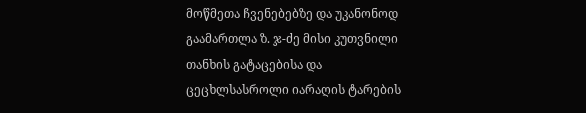მოწმეთა ჩვენებებზე და უკანონოდ გაამართლა ზ. ჯ-ძე მისი კუთვნილი თანხის გატაცებისა და ცეცხლსასროლი იარაღის ტარების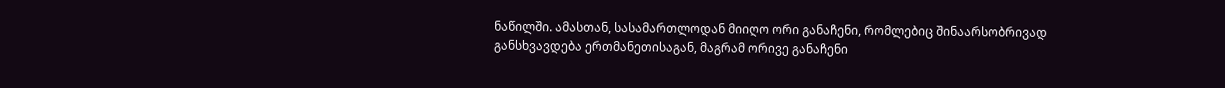ნაწილში. ამასთან, სასამართლოდან მიიღო ორი განაჩენი, რომლებიც შინაარსობრივად განსხვავდება ერთმანეთისაგან, მაგრამ ორივე განაჩენი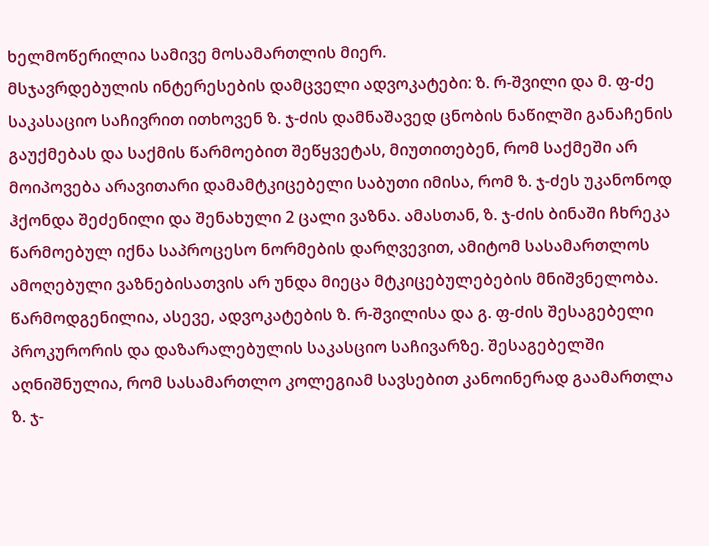ხელმოწერილია სამივე მოსამართლის მიერ.
მსჯავრდებულის ინტერესების დამცველი ადვოკატები: ზ. რ-შვილი და მ. ფ-ძე საკასაციო საჩივრით ითხოვენ ზ. ჯ-ძის დამნაშავედ ცნობის ნაწილში განაჩენის გაუქმებას და საქმის წარმოებით შეწყვეტას, მიუთითებენ, რომ საქმეში არ მოიპოვება არავითარი დამამტკიცებელი საბუთი იმისა, რომ ზ. ჯ-ძეს უკანონოდ ჰქონდა შეძენილი და შენახული 2 ცალი ვაზნა. ამასთან, ზ. ჯ-ძის ბინაში ჩხრეკა წარმოებულ იქნა საპროცესო ნორმების დარღვევით, ამიტომ სასამართლოს ამოღებული ვაზნებისათვის არ უნდა მიეცა მტკიცებულებების მნიშვნელობა.
წარმოდგენილია, ასევე, ადვოკატების ზ. რ-შვილისა და გ. ფ-ძის შესაგებელი პროკურორის და დაზარალებულის საკასციო საჩივარზე. შესაგებელში აღნიშნულია, რომ სასამართლო კოლეგიამ სავსებით კანოინერად გაამართლა ზ. ჯ-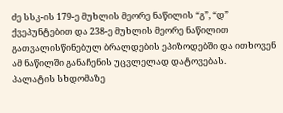ძე სსკ-ის 179-ე მუხლის მეორე ნაწილის “გ”, “დ” ქვეპუნტებით და 238-ე მუხლის მეორე ნაწილით გათვალისწინებულ ბრალდების ეპიზოდებში და ითხოვენ ამ ნაწილში განაჩენის უცვლელად დატოვებას.
პალატის სხდომაზე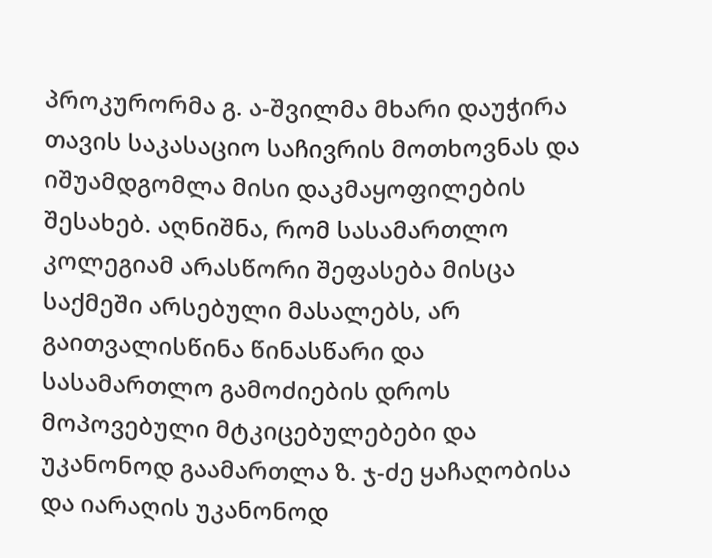პროკურორმა გ. ა-შვილმა მხარი დაუჭირა თავის საკასაციო საჩივრის მოთხოვნას და იშუამდგომლა მისი დაკმაყოფილების შესახებ. აღნიშნა, რომ სასამართლო კოლეგიამ არასწორი შეფასება მისცა საქმეში არსებული მასალებს, არ გაითვალისწინა წინასწარი და სასამართლო გამოძიების დროს მოპოვებული მტკიცებულებები და უკანონოდ გაამართლა ზ. ჯ-ძე ყაჩაღობისა და იარაღის უკანონოდ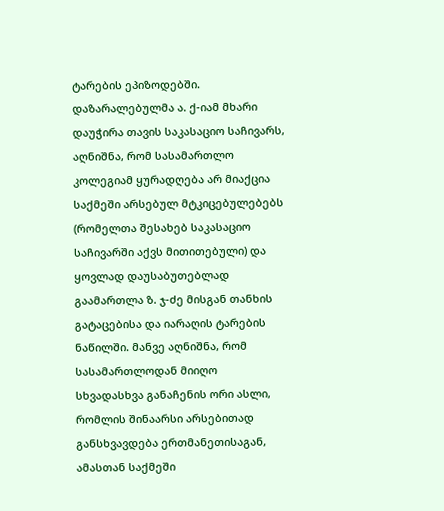ტარების ეპიზოდებში.
დაზარალებულმა ა. ქ-იამ მხარი დაუჭირა თავის საკასაციო საჩივარს, აღნიშნა, რომ სასამართლო კოლეგიამ ყურადღება არ მიაქცია საქმეში არსებულ მტკიცებულებებს (რომელთა შესახებ საკასაციო საჩივარში აქვს მითითებული) და ყოვლად დაუსაბუთებლად გაამართლა ზ. ჯ-ძე მისგან თანხის გატაცებისა და იარაღის ტარების ნაწილში. მანვე აღნიშნა, რომ სასამართლოდან მიიღო სხვადასხვა განაჩენის ორი ასლი, რომლის შინაარსი არსებითად განსხვავდება ერთმანეთისაგან, ამასთან საქმეში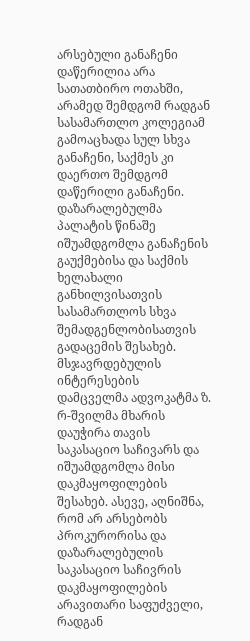არსებული განაჩენი დაწერილია არა სათათბირო ოთახში, არამედ შემდგომ რადგან სასამართლო კოლეგიამ გამოაცხადა სულ სხვა განაჩენი, საქმეს კი დაერთო შემდგომ დაწერილი განაჩენი. დაზარალებულმა პალატის წინაშე იშუამდგომლა განაჩენის გაუქმებისა და საქმის ხელახალი განხილვისათვის სასამართლოს სხვა შემადგენლობისათვის გადაცემის შესახებ.
მსჯავრდებულის ინტერესების დამცველმა ადვოკატმა ზ. რ-შვილმა მხარის დაუჭირა თავის საკასაციო საჩივარს და იშუამდგომლა მისი დაკმაყოფილების შესახებ. ასევე, აღნიშნა, რომ არ არსებობს პროკურორისა და დაზარალებულის საკასაციო საჩივრის დაკმაყოფილების არავითარი საფუძველი, რადგან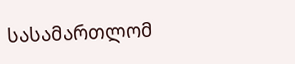სასამართლომ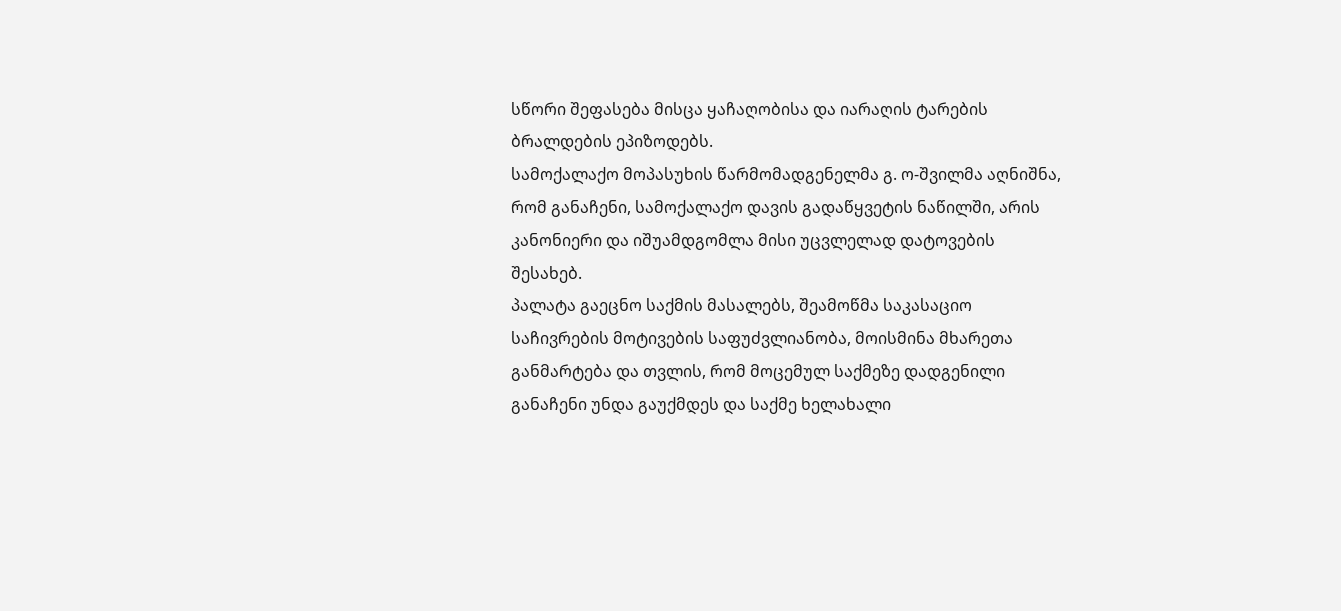სწორი შეფასება მისცა ყაჩაღობისა და იარაღის ტარების ბრალდების ეპიზოდებს.
სამოქალაქო მოპასუხის წარმომადგენელმა გ. ო-შვილმა აღნიშნა, რომ განაჩენი, სამოქალაქო დავის გადაწყვეტის ნაწილში, არის კანონიერი და იშუამდგომლა მისი უცვლელად დატოვების შესახებ.
პალატა გაეცნო საქმის მასალებს, შეამოწმა საკასაციო საჩივრების მოტივების საფუძვლიანობა, მოისმინა მხარეთა განმარტება და თვლის, რომ მოცემულ საქმეზე დადგენილი განაჩენი უნდა გაუქმდეს და საქმე ხელახალი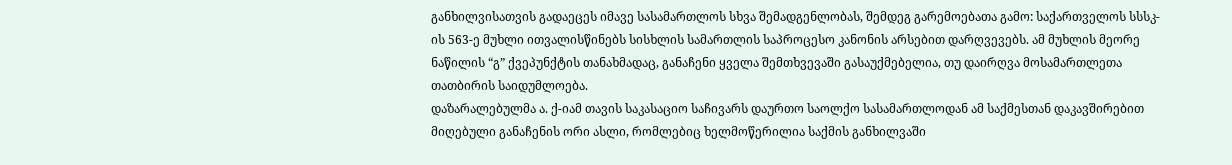განხილვისათვის გადაეცეს იმავე სასამართლოს სხვა შემადგენლობას, შემდეგ გარემოებათა გამო: საქართველოს სსსკ-ის 563-ე მუხლი ითვალისწინებს სისხლის სამართლის საპროცესო კანონის არსებით დარღვევებს. ამ მუხლის მეორე ნაწილის “გ” ქვეპუნქტის თანახმადაც, განაჩენი ყველა შემთხვევაში გასაუქმებელია, თუ დაირღვა მოსამართლეთა თათბირის საიდუმლოება.
დაზარალებულმა ა. ქ-იამ თავის საკასაციო საჩივარს დაურთო საოლქო სასამართლოდან ამ საქმესთან დაკავშირებით მიღებული განაჩენის ორი ასლი, რომლებიც ხელმოწერილია საქმის განხილვაში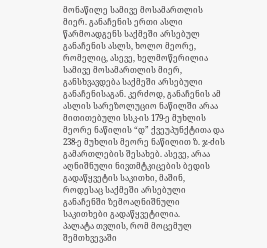მონაწილე სამივე მოსამართლის მიერ. განაჩენის ერთი ასლი წარმოადგენს საქმეში არსებულ განაჩენის ასლს, ხოლო მეორე, რომელიც, ასევე, ხელმოწერილია სამივე მოსამართლის მიერ, განსხვავდება საქმეში არსებული განაჩენისაგან. კერძოდ, განაჩენის ამ ასლის სარეზოლუციო ნაწილში არაა მითითებული სსკ-ის 179-ე მუხლის მეორე ნაწილის “დ” ქვეუპუნქტითა და 238-ე მუხლის მეორე ნაწილით ზ. ჯ-ძის გამართლების შესახებ. ასევე, არაა აღნიშნული ნივთმტკიცების ბედის გადაწყვეტის საკითხი, მაშინ, როდესაც საქმეში არსებული განაჩენში ზემოაღნიშნული საკითხები გადაწყვეტილია.
პალატა თვლის, რომ მოცემულ შემთხვევაში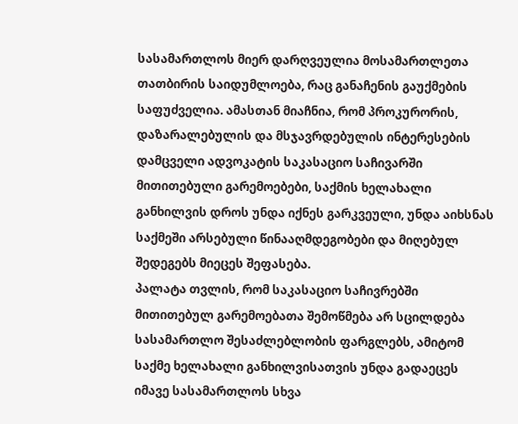სასამართლოს მიერ დარღვეულია მოსამართლეთა თათბირის საიდუმლოება, რაც განაჩენის გაუქმების საფუძველია. ამასთან მიაჩნია, რომ პროკურორის, დაზარალებულის და მსჯავრდებულის ინტერესების დამცველი ადვოკატის საკასაციო საჩივარში მითითებული გარემოებები, საქმის ხელახალი განხილვის დროს უნდა იქნეს გარკვეული, უნდა აიხსნას საქმეში არსებული წინააღმდეგობები და მიღებულ შედეგებს მიეცეს შეფასება.
პალატა თვლის, რომ საკასაციო საჩივრებში მითითებულ გარემოებათა შემოწმება არ სცილდება სასამართლო შესაძლებლობის ფარგლებს, ამიტომ საქმე ხელახალი განხილვისათვის უნდა გადაეცეს იმავე სასამართლოს სხვა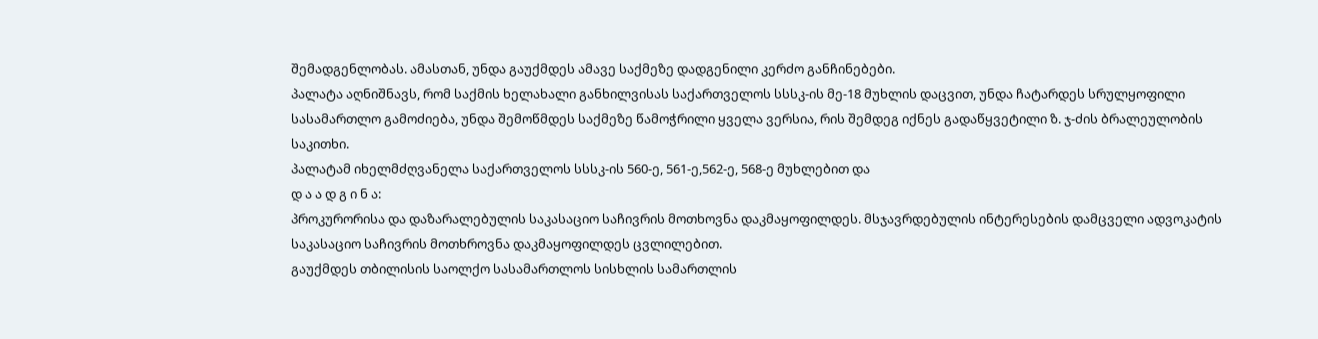შემადგენლობას. ამასთან, უნდა გაუქმდეს ამავე საქმეზე დადგენილი კერძო განჩინებები.
პალატა აღნიშნავს, რომ საქმის ხელახალი განხილვისას საქართველოს სსსკ-ის მე-18 მუხლის დაცვით, უნდა ჩატარდეს სრულყოფილი სასამართლო გამოძიება, უნდა შემოწმდეს საქმეზე წამოჭრილი ყველა ვერსია, რის შემდეგ იქნეს გადაწყვეტილი ზ. ჯ-ძის ბრალეულობის საკითხი.
პალატამ იხელმძღვანელა საქართველოს სსსკ-ის 560-ე, 561-ე,562-ე, 568-ე მუხლებით და
დ ა ა დ გ ი ნ ა:
პროკურორისა და დაზარალებულის საკასაციო საჩივრის მოთხოვნა დაკმაყოფილდეს. მსჯავრდებულის ინტერესების დამცველი ადვოკატის საკასაციო საჩივრის მოთხროვნა დაკმაყოფილდეს ცვლილებით.
გაუქმდეს თბილისის საოლქო სასამართლოს სისხლის სამართლის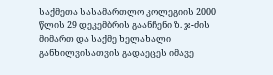საქმეთა სასამართლო კოლეგიის 2000 წლის 29 დეკემბრის გაანჩენი ზ. ჯ-ძის მიმართ და საქმე ხელახალი განხილვისათვის გადაეცეს იმავე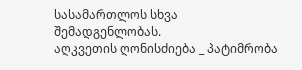სასამართლოს სხვა შემადგენლობას.
აღკვეთის ღონისძიება _ პატიმრობა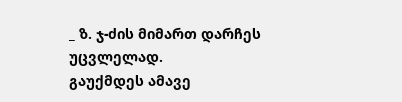_ ზ. ჯ-ძის მიმართ დარჩეს უცვლელად.
გაუქმდეს ამავე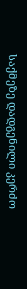საქმეზე დადგენილი კერძო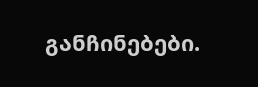განჩინებები.